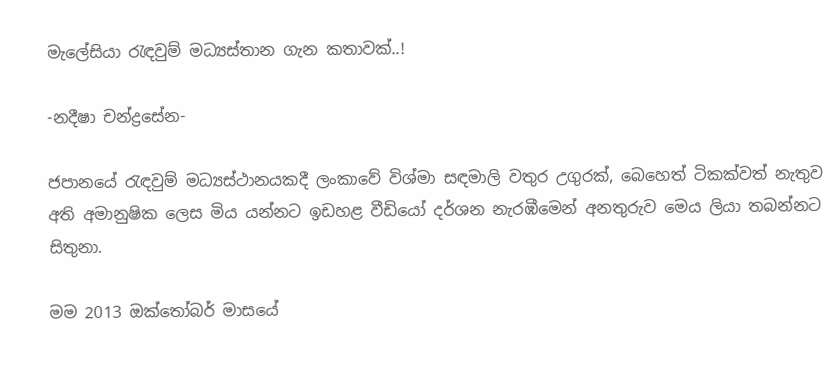මැලේසියා රැඳවුම් මධ්‍යස්තාන ගැන කතාවක්..!

-නදීෂා චන්ද්‍රසේන-

ජපානයේ රැඳවුම් මධ්‍යස්ථානයකදී ලංකාවේ විශ්මා සඳමාලි වතුර උගුරක්, බෙහෙත් ටිකක්වත් නැතුව අති අමානුෂික ලෙස මිය යන්නට ඉඩහළ වීඩියෝ දර්ශන නැරඹීමෙන් අනතුරුව මෙය ලියා තබන්නට සිතුනා.

මම 2013 ඔක්තෝබර් මාසයේ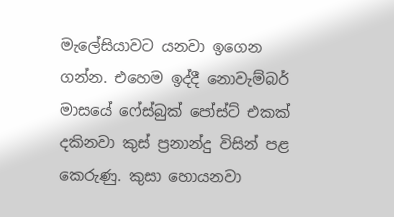මැලේසියාවට යනවා ඉගෙන ගන්න. එහෙම ඉද්දී නොවැම්බර් මාසයේ ෆේස්බුක් පෝස්ට් එකක් දකිනවා කුස් ප්‍රනාන්දු විසින් පළ කෙරුණු. කුසා හොයනවා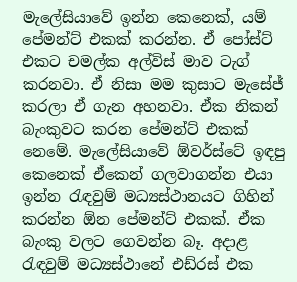මැලේසියාවේ ඉන්න කෙනෙක්, යම් පේමන්ට් එකක් කරන්න. ඒ පෝස්ට් එකට චමල්ක අල්විස් මාව ටැග් කරනවා. ඒ නිසා මම කුසාට මැසේජ් කරලා ඒ ගැන අහනවා. ඒක නිකන් බැංකුවට කරන පේමන්ට් එකක් නෙමේ. මැලේසියාවේ ඕවර්ස්ටේ ඉඳපු කෙනෙක් ඒකෙන් ගලවාගන්න එයා ඉන්න රැඳවුම් මධ්‍යස්ථානයට ගිහින් කරන්න ඕන පේමන්ට් එකක්. ඒක බැංකු වලට ගෙවන්න බෑ. අදාළ රැඳවුම් මධ්‍යස්ථානේ එඩ්රස් එක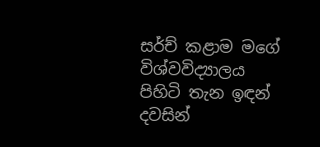සර්ච් කළාම මගේ විශ්වවිද්‍යාලය පිහිටි තැන ඉඳන් දවසින්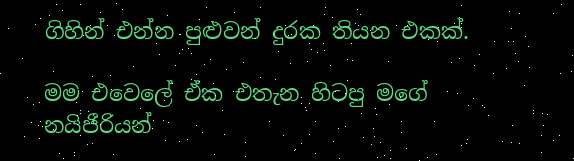ගිහින් එන්න පුළුවන් දුරක තියන එකක්.

මම එවෙලේ ඒක එතැන හිටපු මගේ නයිජීරියන්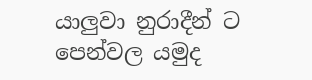යාලුවා නුරාදීන් ට පෙන්වල යමුද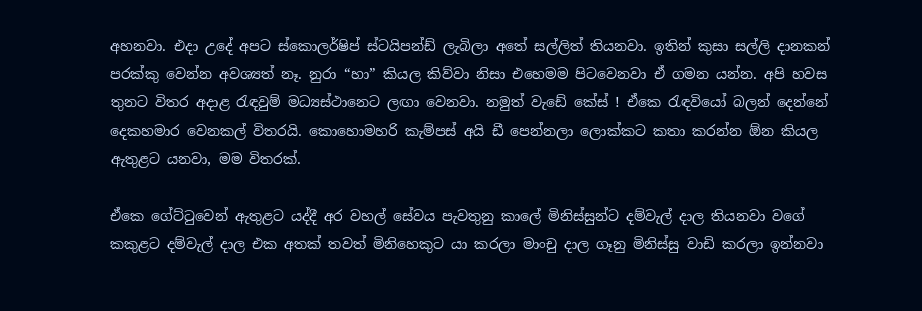අහනවා. එදා උදේ අපට ස්කොලර්ෂිප් ස්ටයිපන්ඩ් ලැබිලා අතේ සල්ලිත් තියනවා. ඉතින් කුසා සල්ලි දානකන් පරක්කු වෙන්න අවශ්‍යත් නෑ. නුරා “හා” කියල කිව්වා නිසා එහෙමම පිටවෙනවා ඒ ගමන යන්න. අපි හවස තුනට විතර අදාළ රැඳවුම් මධ්‍යස්ථානෙට ලඟා වෙනවා. නමුත් වැඩේ කේස් ! ඒකෙ රැඳවියෝ බලන් දෙන්නේ දෙකහමාර වෙනකල් විතරයි. කොහොමහරි කැම්පස් අයි ඩී පෙන්නලා ලොක්කට කතා කරන්න ඕන කියල ඇතුළට යනවා, මම විතරක්.

ඒකෙ ගේට්ටුවෙන් ඇතුළට යද්දී අර වහල් සේවය පැවතුනු කාලේ මිනිස්සුන්ට දම්වැල් දාල තියනවා වගේ කකුළට දම්වැල් දාල එක අතක් තවත් මිනිහෙකුට යා කරලා මාංචු දාල ගෑනු මිනිස්සු වාඩි කරලා ඉන්නවා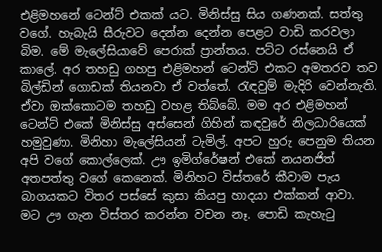එළිමහනේ ටෙන්ට් එකක් යට. මිනිස්සු සිය ගණනක්. සත්තු වගේ. හැබැයි සීරුවට දෙන්න දෙන්න පෙළට වාඩි කරවලා බිම. මේ මැලේසියාවේ පෙරාක් ප්‍රාන්තය. පට්ට රස්නෙයි ඒ කාලේ. අර තහඩු ගහපු එළිමහන් ටෙන්ට් එකට අමතරව තව බිල්ඩින් ගොඩක් තියනවා ඒ වත්තේ. රැඳවුම් මැදිරි වෙන්නැති. ඒවා ඔක්කොටම තහඩු වහළ තිබ්බේ. මම අර එළිමහන් ටෙන්ට් එකේ මිනිස්සු අස්සෙන් ගිහින් කඳවුරේ නිලධාරියෙක් හමුවුණා. මිනිහා මැලේසියන් ටැමිල්. අපට හුරු පෙනුම තියන අපි වගේ කොල්ලෙක්. ඌ ඉමිග්රේෂන් එකේ නයනජිත් අතපත්තු වගේ කෙනෙක්. මිනිහට විස්තරේ කීවාම පැය බාගයකට විතර පස්සේ කුසා කියපු හාදයා එක්කන් ආවා. මට ඌ ගැන විස්තර කරන්න වචන නෑ. පොඩි කැහැටු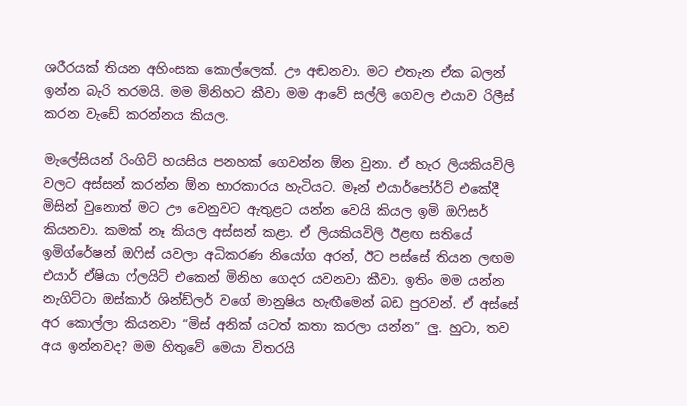ශරීරයක් තියන අහිංසක කොල්ලෙක්. ඌ අඬනවා. මට එතැන ඒක බලන් ඉන්න බැරි තරමයි. මම මිනිහට කීවා මම ආවේ සල්ලි ගෙවල එයාව රිලීස් කරන වැඩේ කරන්නය කියල.

මැලේසියන් රිංගිට් හයසිය පනහක් ගෙවන්න ඕන වුනා. ඒ හැර ලියකියවිලි වලට අස්සන් කරන්න ඕන භාරකාරය හැටියට. මෑන් එයාර්පෝර්ට් එකේදී මිසින් වුනොත් මට ඌ වෙනුවට ඇතුළට යන්න වෙයි කියල ඉමි ඔෆිසර් කියනවා. කමක් නෑ කියල අස්සන් කළා. ඒ ලියකියවිලි ඊළඟ සතියේ ඉමිග්රේෂන් ඔෆිස් යවලා අධිකරණ නියෝග අරන්, ඊට පස්සේ තියන ලඟම එයාර් ඒෂියා ෆ්ලයිට් එකෙන් මිනිහ ගෙදර යවනවා කීවා. ඉතිං මම යන්න නැගිට්ටා ඔස්කාර් ශින්ඩ්ලර් වගේ මානුෂිය හැඟීමෙන් බඩ පුරවන්. ඒ අස්සේ අර කොල්ලා කියනවා “මිස් අනික් යටත් කතා කරලා යන්න” ලු. හුටා, තව අය ඉන්නවද? මම හිතුවේ මෙයා විතරයි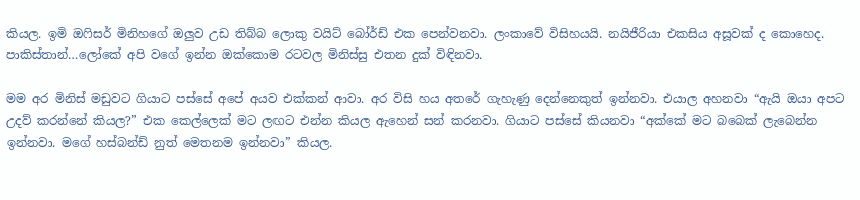කියල. ඉමි ඔෆිසර් මිනිහගේ ඔලුව උඩ තිබ්බ ලොකු වයිට් බෝර්ඩ් එක පෙන්වනවා. ලංකාවේ විසිහයයි. නයිජීරියා එකසිය අසූවක් ද කොහෙද. පාකිස්තාන්…ලෝකේ අපි වගේ ඉන්න ඔක්කොම රටවල මිනිස්සු එතන දුක් විඳිනවා.

මම අර මිනිස් මඩුවට ගියාට පස්සේ අපේ අයව එක්කන් ආවා. අර විසි හය අතරේ ගැහැණු දෙන්නෙකුත් ඉන්නවා. එයාල අහනවා “ඇයි ඔයා අපට උදව් කරන්නේ කියල?” එක කෙල්ලෙක් මට ලඟට එන්න කියල ඇහෙන් සන් කරනවා. ගියාට පස්සේ කියනවා “අක්කේ මට බබෙක් ලැබෙන්න ඉන්නවා. මගේ හස්බන්ඩ් නුත් මෙතනම ඉන්නවා” කියල.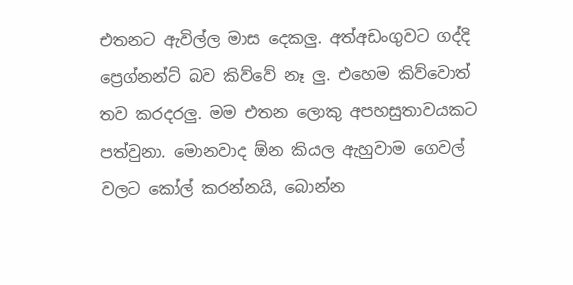එතනට ඇවිල්ල මාස දෙකලු. අත්අඩංගුවට ගද්දි ප්‍රෙග්නන්ට් බව කිව්වේ නෑ ලු. එහෙම කිව්වොත් තව කරදරලු. මම එතන ලොකු අපහසුතාවයකට පත්වුනා. මොනවාද ඕන කියල ඇහුවාම ගෙවල් වලට කෝල් කරන්නයි, බොන්න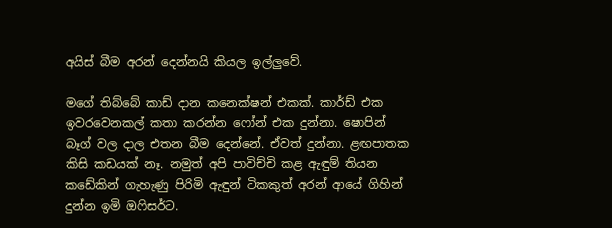අයිස් බීම අරන් දෙන්නයි කියල ඉල්ලුවේ.

මගේ තිබ්බේ කාඩ් දාන කනෙක්ෂන් එකක්. කාර්ඩ් එක ඉවරවෙනකල් කතා කරන්න ෆෝන් එක දුන්නා. ෂොපින් බෑග් වල දාල එතන බීම දෙන්නේ. ඒවත් දුන්නා. ළඟපාතක කිසි කඩයක් නෑ. නමුත් අපි පාවිච්චි කළ ඇඳුම් තියන කඩේකින් ගැහැණු පිරිමි ඇඳුන් ටිකකුත් අරන් ආයේ ගිහින් දුන්න ඉමි ඔෆිසර්ට.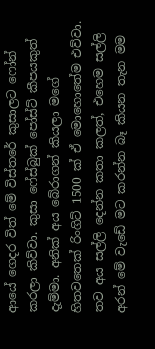ආයේ ගෙදර විත් මේ විස්තරේ කුසාලට ෆෝන් කරලා කිව්වා. කුසා ෆේස්බුක් පෝස්ට් කීපයකුත් දැම්මා. අනික් අය බේරාගන් කියලා මගේ හිතවතෙක් රිංගිට් 1500 ක් ඒ මොහොතේම එව්වා. තව අය සල්ලි දෙන්න කතා කලත්, එහෙම සල්ලි අරන් මේ වැඩේ මට කරන්න බෑ කියන තැන මම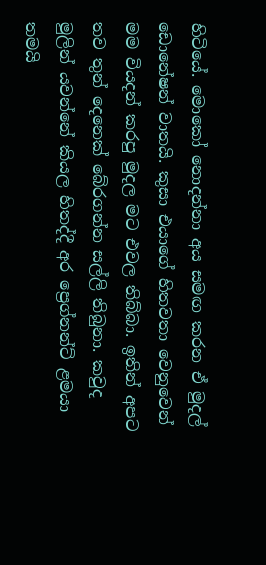හිටියේ. මොකෝ නොදන්නා අය සමඟ කරන ඒ මුදල් ඩොනේෂන් වාතයි. කුසා එයාගේ හිතවතා වෙනුවෙන් මම වියදන් කරපු මුදල මට එවල තිබ්බා. ඉතින් අපට තව තුන් දෙනෙක් බේරගන්න සල්ලි තිබුනා. කවුද මුලින් යවන්නේ කියල හිතද්දී අර ප්‍රෙග්නන්ට් ළමයා තමයි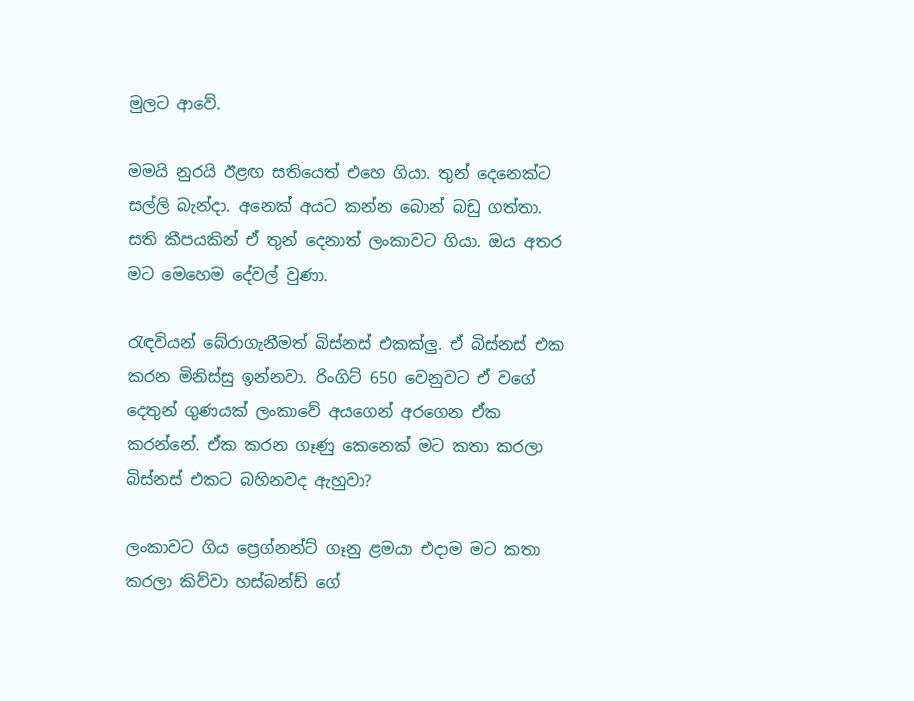මුලට ආවේ.

මමයි නුරයි ඊළඟ සතියෙත් එහෙ ගියා. තුන් දෙනෙක්ට සල්ලි බැන්දා. අනෙක් අයට කන්න බොන් බඩු ගත්තා. සති කීපයකින් ඒ තුන් දෙනාත් ලංකාවට ගියා. ඔය අතර මට මෙහෙම දේවල් වුණා.

රැඳවියන් බේරාගැනීමත් බිස්නස් එකක්ලු. ඒ බිස්නස් එක කරන මිනිස්සු ඉන්නවා. රිංගිට් 650 වෙනුවට ඒ වගේ දෙතුන් ගුණයක් ලංකාවේ අයගෙන් අරගෙන ඒක කරන්නේ. ඒක කරන ගෑණු කෙනෙක් මට කතා කරලා බිස්නස් එකට බහිනවද ඇහුවා?

ලංකාවට ගිය ප්‍රෙග්නන්ට් ගෑනු ළමයා එදාම මට කතා කරලා කිව්වා හස්බන්ඩ් ගේ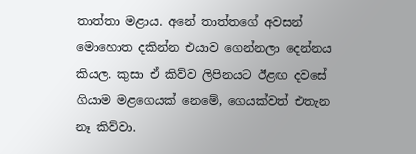තාත්තා මළාය. අනේ තාත්තගේ අවසන් මොහොත දකින්න එයාව ගෙන්නලා දෙන්නය කියල. කුසා ඒ කිව්ව ලිපිනයට ඊළඟ දවසේ ගියාම මළගෙයක් නෙමේ, ගෙයක්වත් එතැන නෑ කිව්වා.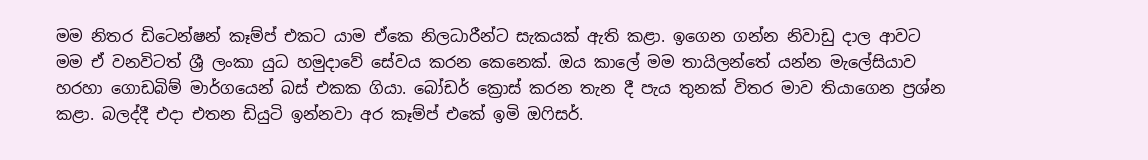මම නිතර ඩිටෙන්ෂන් කෑම්ප් එකට යාම ඒකෙ නිලධාරීන්ට සැකයක් ඇති කළා. ඉගෙන ගන්න නිවාඩු දාල ආවට මම ඒ වනවිටත් ශ්‍රී ලංකා යුධ හමුදාවේ සේවය කරන කෙනෙක්. ඔය කාලේ මම තායිලන්තේ යන්න මැලේසියාව හරහා ගොඩබිම් මාර්ගයෙන් බස් එකක ගියා. බෝඩර් ක්‍රොස් කරන තැන දී පැය තුනක් විතර මාව තියාගෙන ප්‍රශ්න කළා. බලද්දී එදා එතන ඩියුටි ඉන්නවා අර කෑම්ප් එකේ ඉමි ඔෆිසර්.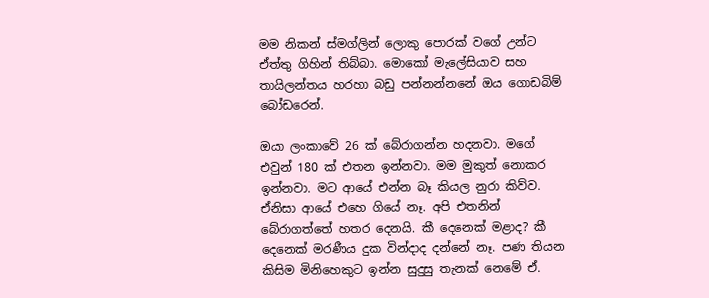මම නිකන් ස්මග්ලින් ලොකු පොරක් වගේ උන්ට ඒත්තු ගිහින් තිබ්බා. මොකෝ මැලේසියාව සහ තායිලන්තය හරහා බඩු පන්නන්නනේ ඔය ගොඩබිම් බෝඩරෙන්.

ඔයා ලංකාවේ 26 ක් බේරාගන්න හදනවා. මගේ එවුන් 180 ක් එතන ඉන්නවා. මම මුකුත් නොකර ඉන්නවා. මට ආයේ එන්න බෑ කියල නුරා කිව්ව.
ඒනිසා ආයේ එහෙ ගියේ නෑ. අපි එතනින් බේරාගත්තේ හතර දෙනයි. කී දෙනෙක් මළාද? කී දෙනෙක් මරණීය දුක වින්දාද දන්නේ නෑ. පණ තියන කිසිම මිනිහෙකුට ඉන්න සුදුසු තැනක් නෙමේ ඒ.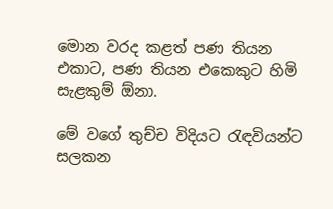මොන වරද කළත් පණ තියන එකාට, පණ තියන එකෙකුට හිමි සැළකුම් ඕනා.

මේ වගේ තුච්ච විදියට රැඳවියන්ට සලකන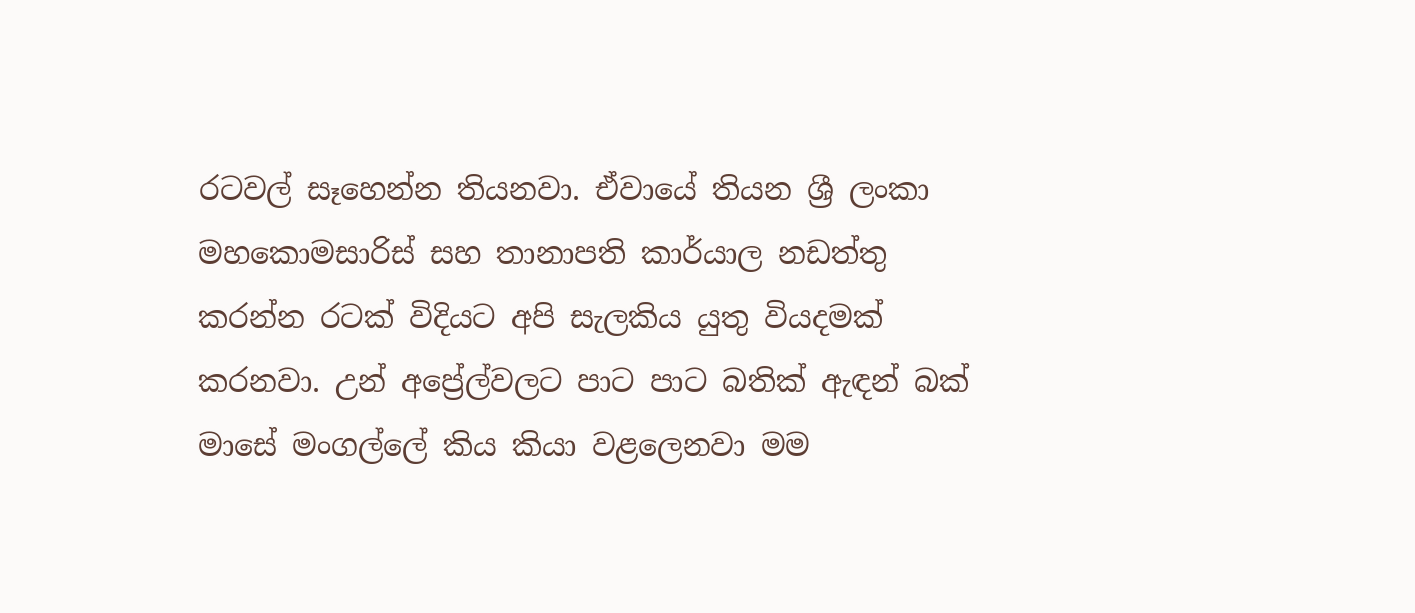රටවල් සෑහෙන්න තියනවා. ඒවායේ තියන ශ්‍රී ලංකා මහකොමසාරිස් සහ තානාපති කාර්යාල නඩත්තු කරන්න රටක් විදියට අපි සැලකිය යුතු වියදමක් කරනවා. උන් අප්‍රේල්වලට පාට පාට බතික් ඇඳන් බක් මාසේ මංගල්ලේ කිය කියා වළලෙනවා මම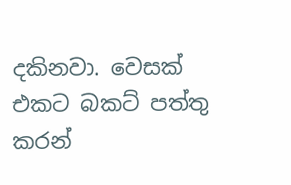දකිනවා. වෙසක් එකට බකට් පත්තු කරන්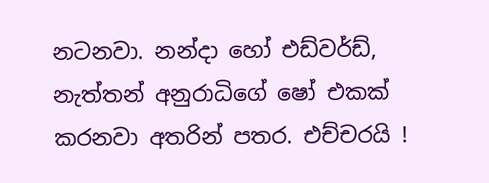නටනවා. නන්දා හෝ එඩ්වර්ඩ්, නැත්තන් අනුරාධිගේ ෂෝ එකක් කරනවා අතරින් පතර. එච්චරයි !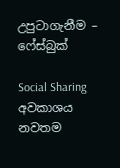උපුටාගැනීම – ෆේස්බුක්

Social Sharing
අවකාශය නවතම